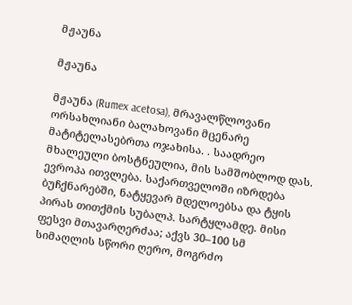მჟაუნა

მჟაუნა

მჟაუნა (Rumex acetosa), მრავალწლოვანი ორსახლიანი ბალახოვანი მცენარე მატიტელასებრთა ოჯახისა. . საადრეო მხალეული ბოსტნეულია, მის სამშობლოდ დას. ევროპა ითვლება. საქართველოში იზრდება ბუჩქნარებში, ნატყევარ მდელოებსა და ტყის პირას თითქმის სუბალპ. სარტყლამდე. მისი ფესვი მთავარღერძაა; აქვს 30–100 სმ სიმაღლის სწორი ღერო, მოგრძო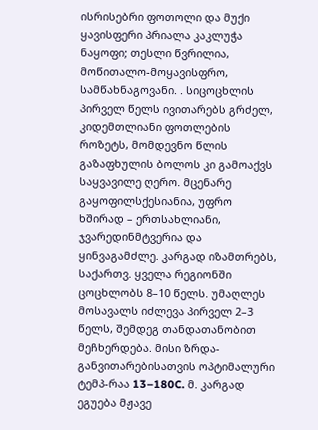ისრისებრი ფოთოლი და მუქი ყავისფერი პრიალა კაკლუჭა ნაყოფი; თესლი წვრილია, მოწითალო-მოყავისფრო, სამწახნაგოვანი. . სიცოცხლის პირველ წელს ივითარებს გრძელ, კიდემთლიანი ფოთლების როზეტს, მომდევნო წლის გაზაფხულის ბოლოს კი გამოაქვს საყვავილე ღერო. მცენარე გაყოფილსქესიანია, უფრო ხშირად – ერთსახლიანი, ჯვარედინმტვერია და ყინვაგამძლე. კარგად იზამთრებს, საქართვ. ყველა რეგიონში ცოცხლობს 8–10 წელს. უმაღლეს მოსავალს იძლევა პირველ 2–3 წელს, შემდეგ თანდათანობით მეჩხერდება. მისი ზრდა-განვითარებისათვის ოპტიმალური ტემპ-რაა 13–180C. მ. კარგად ეგუება მჟავე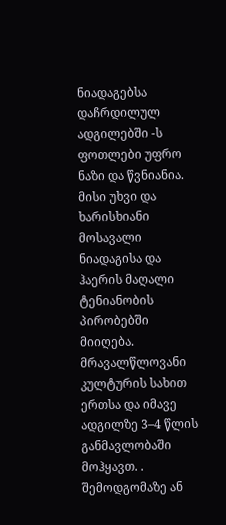ნიადაგებსა დაჩრდილულ ადგილებში -ს ფოთლები უფრო ნაზი და წვნიანია. მისი უხვი და ხარისხიანი მოსავალი ნიადაგისა და ჰაერის მაღალი ტენიანობის პირობებში მიიღება. მრავალწლოვანი კულტურის სახით ერთსა და იმავე ადგილზე 3–4 წლის განმავლობაში მოჰყავთ. . შემოდგომაზე ან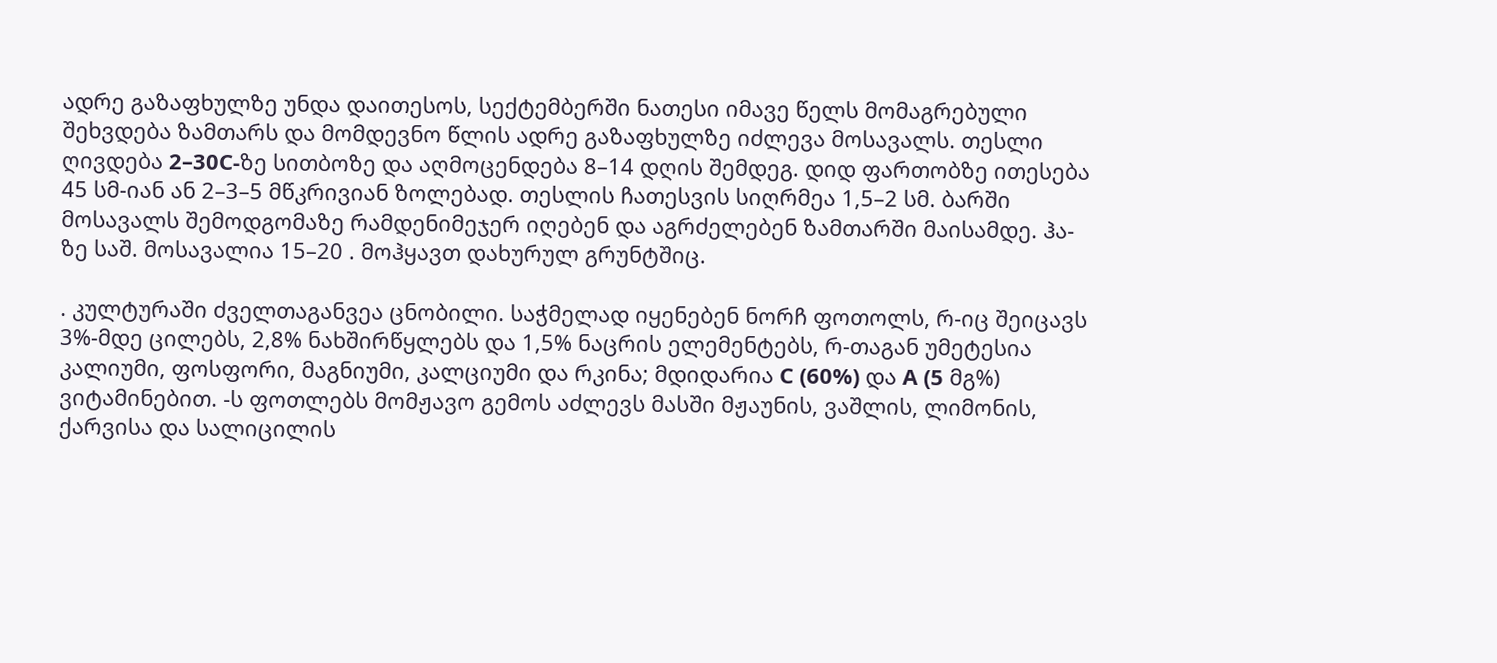ადრე გაზაფხულზე უნდა დაითესოს, სექტემბერში ნათესი იმავე წელს მომაგრებული შეხვდება ზამთარს და მომდევნო წლის ადრე გაზაფხულზე იძლევა მოსავალს. თესლი ღივდება 2–30C-ზე სითბოზე და აღმოცენდება 8–14 დღის შემდეგ. დიდ ფართობზე ითესება 45 სმ-იან ან 2–3–5 მწკრივიან ზოლებად. თესლის ჩათესვის სიღრმეა 1,5–2 სმ. ბარში მოსავალს შემოდგომაზე რამდენიმეჯერ იღებენ და აგრძელებენ ზამთარში მაისამდე. ჰა-ზე საშ. მოსავალია 15–20 . მოჰყავთ დახურულ გრუნტშიც.

. კულტურაში ძველთაგანვეა ცნობილი. საჭმელად იყენებენ ნორჩ ფოთოლს, რ-იც შეიცავს 3%-მდე ცილებს, 2,8% ნახშირწყლებს და 1,5% ნაცრის ელემენტებს, რ-თაგან უმეტესია კალიუმი, ფოსფორი, მაგნიუმი, კალციუმი და რკინა; მდიდარია C (60%) და A (5 მგ%) ვიტამინებით. -ს ფოთლებს მომჟავო გემოს აძლევს მასში მჟაუნის, ვაშლის, ლიმონის, ქარვისა და სალიცილის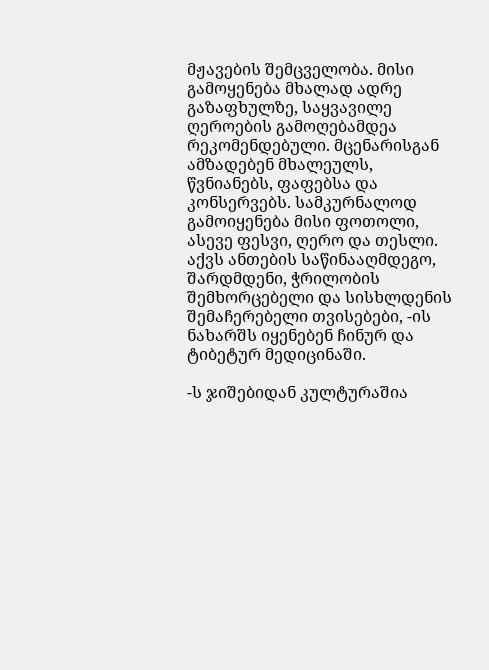მჟავების შემცველობა. მისი გამოყენება მხალად ადრე გაზაფხულზე, საყვავილე ღეროების გამოღებამდეა რეკომენდებული. მცენარისგან ამზადებენ მხალეულს, წვნიანებს, ფაფებსა და კონსერვებს. სამკურნალოდ გამოიყენება მისი ფოთოლი, ასევე ფესვი, ღერო და თესლი. აქვს ანთების საწინააღმდეგო, შარდმდენი, ჭრილობის შემხორცებელი და სისხლდენის შემაჩერებელი თვისებები, -ის ნახარშს იყენებენ ჩინურ და ტიბეტურ მედიცინაში.

-ს ჯიშებიდან კულტურაშია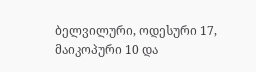ბელვილური, ოდესური 17, მაიკოპური 10 და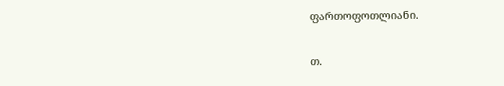ფართოფოთლიანი.

თ.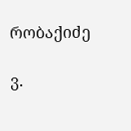რობაქიძე

ვ.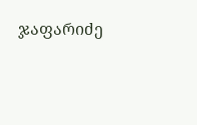ჯაფარიძე